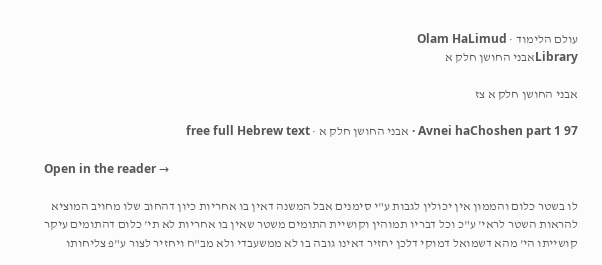עולם הלימוד · Olam HaLimud
Libraryאבני החושן חלק א

אבני החושן חלק א צז

Avnei haChoshen part 1 97 · אבני החושן חלק א · free full Hebrew text

Open in the reader →

לו בשטר כלום והממון אין יכולין לגבות ע"י סימנים אבל המשנה דאין בו אחריות כיון דהחוב שלו מחויב המוציא להראות השטר לראי' ע"כ וכל דבריו תמוהין וקושיית התומים משטר שאין בו אחריות לא תי' כלום דהתומים עיקר קושייתו הי' מהא דשמואל דמוקי דלכן יחזיר דאינו גובה בו לא ממשעבדי ולא מב"ח ויחזיר לצור ע"פ צליחותו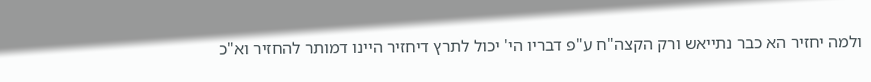ולמה יחזיר הא כבר נתייאש ורק הקצה"ח ע"פ דבריו הי' יכול לתרץ דיחזיר היינו דמותר להחזיר וא"כ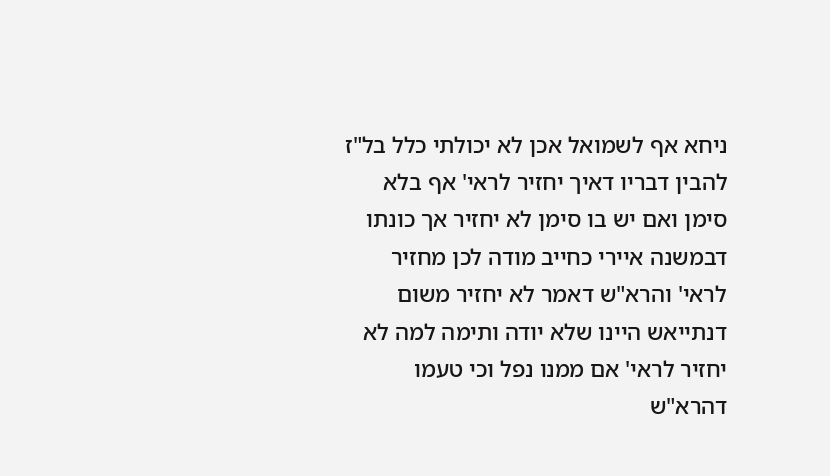ניחא אף לשמואל אכן לא יכולתי כלל בל"ז להבין דבריו דאיך יחזיר לראי' אף בלא סימן ואם יש בו סימן לא יחזיר אך כונתו דבמשנה איירי כחייב מודה לכן מחזיר לראי' והרא"ש דאמר לא יחזיר משום דנתייאש היינו שלא יודה ותימה למה לא יחזיר לראי' אם ממנו נפל וכי טעמו דהרא"ש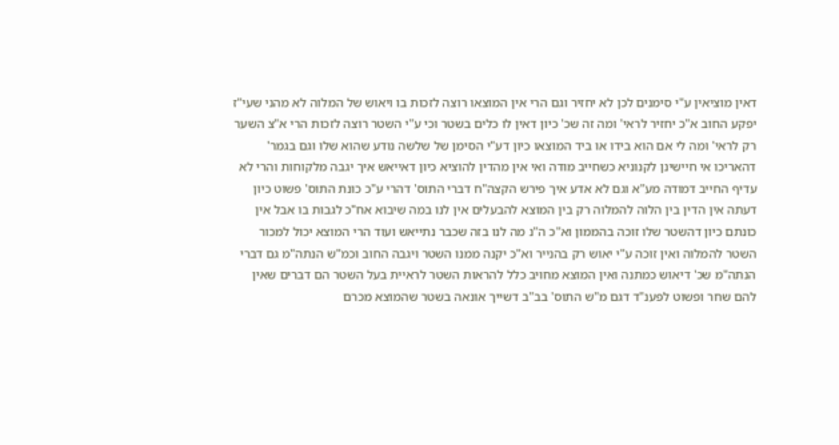דאין מוציאין ע"י סימנים לכן לא יחזיר וגם הרי אין המוצאו רוצה לזכות בו ויאוש של המלוה לא מהני שעי"ז יפקע החוב א"כ יחזיר לראי' ומה זה שכ' כיון דאין לו כלים בשטר וכי ע"י השטר רוצה לזכות הרי א"צ השער רק לראי' ומה לי אם הוא בידו או ביד המוצאו כיון דע"י הסימן של שלשה נודע שהוא שלו וגם בגמר' דהאריכו אי חיישינן לקנוניא כשחייב מודה ואי אין מהדין להוציא כיון דאייאש איך יגבה מלקוחות והרי לא עדיף החייב דמודה מע"א וגם לא אדע איך פירש הקצה"ח דברי התוס' דהרי ע"כ כונת התוס' פשוט כיון דעתה אין הדין בין הלוה להמלוה רק בין המוצא להבעלים אין לנו במה שיבוא אח"כ לגבות בו אבל אין כונתם כיון דהשטר שלו זוכה בהממון וא"כ ה"נ מה לנו בזה שכבר נתייאש ועוד הרי המוצא יכול למכור השטר להמלוה ואין זוכה ע"י יאוש רק בהנייר וא"כ יקנה ממנו השטר ויגבה החוב וכמ"ש הנתה"מ גם דברי הנתה"מ שכ' דיאוש כמתנה ואין המוצא מחויב כלל להראות השטר לראיית בעל השטר הם דברים שאין להם שחר ופשוט לפענ"ד דגם מ"ש התוס' בב"ב דשייך אונאה בשטר שהמוצא מכרם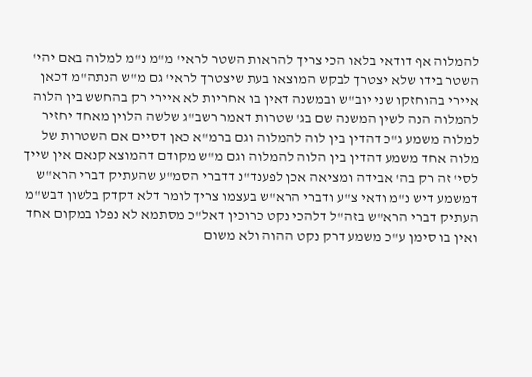להמלוה אף דודאי בלאו הכי צריך להראות השטר לראי' מ"מ נ"מ למלוה באם יהי' השטר בידו שלא יצטרך לבקש המוצאו בעת שיצטרך לראי' גם מ"ש הנתה"מ דכאן איירי בהוחזקו שני יוב"ש ובמשנה דאין בו אחריות לא איירי רק בהחשש בין הלוה להמלוה הנה לשין המשנה שם בג' שטרות דאמר רשב"ג שלשה הלוין מאחד יחזיר למלוה משמע ג"כ דהדין בין לוה להמלוה וגם ברמ"א כאן דסיים אם השטרות של מלוה אחד משמע דהדין בין הלוה להמלוה וגם מ"ש מקודם דהמוצא קנאם אין שייך לסי' זה רק בה' אבידה ומציאה אכן לפענד"נ דדברי הסמ"ע שהעתיק דברי הרא"ש דמשמע דיש נ"מ ודאי צ"ע ודברי הרא"ש בעצמו צריך לומר דלא דקדק בלשון דבש"מ העתיק דברי הרא"ש בזה"ל דלהכי נקט כרוכין דאל"כ מסתמא לא נפלו במקום אחד ואין בו סימן ע"כ משמע דרק נקט ההוה ולא משום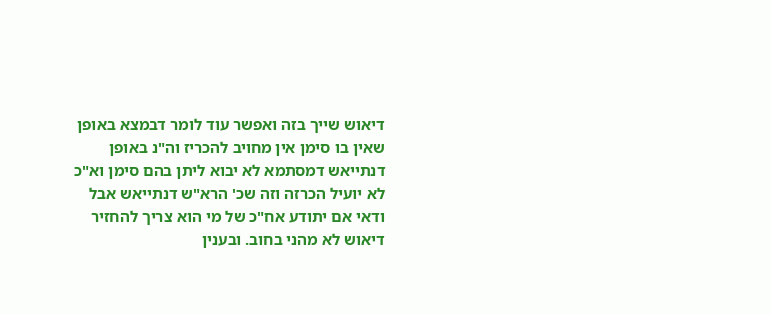דיאוש שייך בזה ואפשר עוד לומר דבמצא באופן שאין בו סימן אין מחויב להכריז וה"נ באופן דנתייאש דמסתמא לא יבוא ליתן בהם סימן וא"כ לא יועיל הכרזה וזה שכ' הרא"ש דנתייאש אבל ודאי אם יתודע אח"כ של מי הוא צריך להחזיר דיאוש לא מהני בחוב. ובענין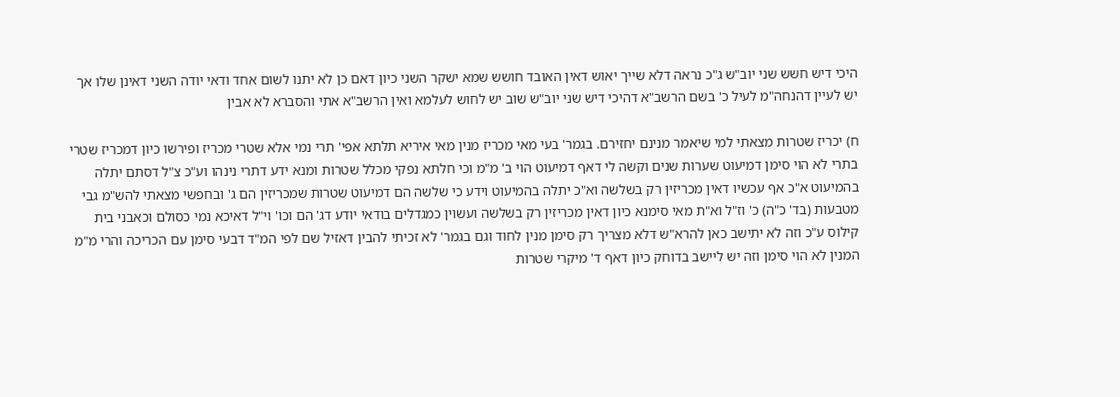היכי דיש חשש שני יוב"ש ג"כ נראה דלא שייך יאוש דאין האובד חושש שמא ישקר השני כיון דאם כן לא יתנו לשום אחד ודאי יודה השני דאינן שלו אך יש לעיין דהנחה"מ לעיל כ' בשם הרשב"א דהיכי דיש שני יוב"ש שוב יש לחוש לעלמא ואין הרשב"א אתי והסברא לא אבין

ח) יכריז שטרות מצאתי למי שיאמר מנינם יחזירם. בגמר' בעי מאי מכריז מנין מאי איריא תלתא אפי' תרי נמי אלא שטרי מכריז ופירשו כיון דמכריז שטרי בתרי לא הוי סימן דמיעוט שערות שנים וקשה לי דאף דמיעוט הוי ב' מ"מ וכי חלתא נפקי מכלל שטרות ומנא ידע דתרי נינהו וע"כ צ"ל דסתם יתלה בהמיעוט א"כ אף עכשיו דאין מכריזין רק בשלשה וא"כ יתלה בהמיעוט וידע כי שלשה הם דמיעוט שטרות שמכריזין הם ג' ובחפשי מצאתי להש"מ גבי מטבעות (בד' כ"ה) כ' וז"ל וא"ת מאי סימנא כיון דאין מכריזין רק בשלשה ועשוין כמגדלים בודאי יודע דג' הם וכו' וי"ל דאיכא נמי כסולם וכאבני בית קילוס ע"כ וזה לא יתישב כאן להרא"ש דלא מצריך רק סימן מנין לחוד וגם בגמר' לא זכיתי להבין דאזיל שם לפי המ"ד דבעי סימן עם הכריכה והרי מ"מ המנין לא הוי סימן וזה יש ליישב בדוחק כיון דאף ד' מיקרי שטרות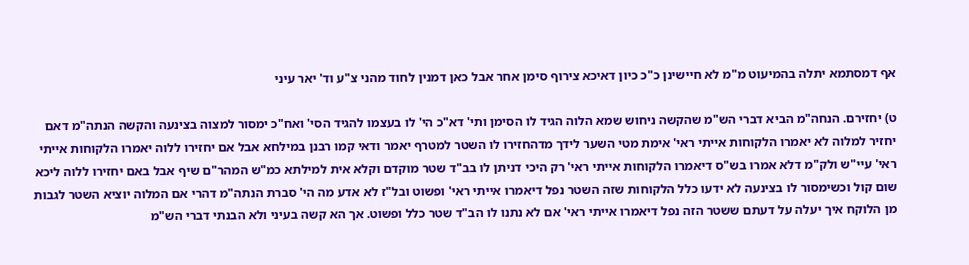אף דמסתמא יתלה בהמיעוט מ"מ לא חיישינן כ"כ כיון דאיכא צירוף סימן אחר אבל כאן דמנין לחוד מהני צ"ע וד' יאר עיני

ט) יחזירם. הנחה"מ הביא דברי הש"מ שהקשה ניחוש שמא הלוה הגיד לו הסימן ותי' דא"כ הי' לו בעצמו להגיד הסי' ואח"כ ימסור למצוה בצינעה והקשה הנתה"מ דאם יחזיר למלוה לא יאמרו הלקוחות אייתי ראי' אימת מטי השער לידך מדהחזירו לו השטר למטרף יאמר ודאי קמו רבנן במילחא אבל אם יחזירו ללוה יאמרו הלקוחות אייתי ראי' עיי"ש ולק"מ דלא אמרו בש"ס דיאמרו הלקוחות אייתי ראי' רק היכי דניתן לו בב"ד שטר מוקדם וקלא אית למילתא כמ"ש המהר"ם שיף אבל באם יחזירו ללוה ליכא שום קול וכשימסור לו בצינעה לא ידעו כלל הלקוחות שזה השטר נפל דיאמרו אייתי ראי' ופשוט ובל"ז לא אדע מה הי' סברת הנתה"מ דהרי אם המלוה יוציא השטר לגבות מן הלוקח איך יעלה על דעתם ששטר הזה נפל דיאמרו אייתי ראי' אם לא נתנו לו הב"ד שטר כלל ופשוט. אך הא קשה בעיני ולא הבנתי דברי הש"מ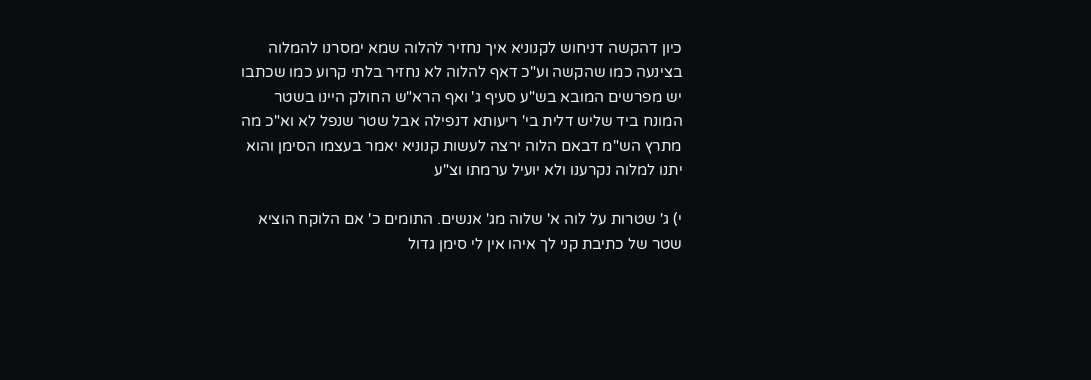כיון דהקשה דניחוש לקנוניא איך נחזיר להלוה שמא ימסרנו להמלוה בצינעה כמו שהקשה וע"כ דאף להלוה לא נחזיר בלתי קרוע כמו שכתבו יש מפרשים המובא בש"ע סעיף ג' ואף הרא"ש החולק היינו בשטר המונח ביד שליש דלית בי' ריעותא דנפילה אבל שטר שנפל לא וא"כ מה מתרץ הש"מ דבאם הלוה ירצה לעשות קנוניא יאמר בעצמו הסימן והוא יתנו למלוה נקרענו ולא יועיל ערמתו וצ"ע

י) ג' שטרות על לוה א' שלוה מג' אנשים. התומים כ' אם הלוקח הוציא שטר של כתיבת קני לך איהו אין לי סימן גדול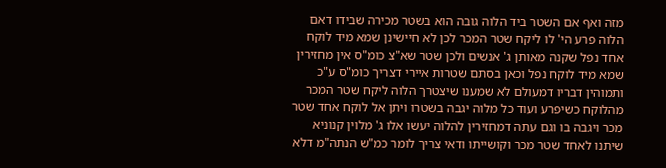מזה ואף אם השטר ביד הלוה גובה הוא בשטר מכירה שבידו דאם הלוה פרע הי' לו ליקח שטר המכר לכן לא חיישינן שמא מיד לוקח אחד נפל שקנה מאותן ג' אנשים ולכן שטר שא"צ כומ"ס אין מחזירין שמא מיד לוקח נפל וכאן בסתם שטרות איירי דצריך כומ"ס ע"כ ותמוהין דבריו דמעולם לא שמענו שיצטרך הלוה ליקח שטר המכר מהלוקח כשיפרע ועוד כל מלוה יגבה בשטרו ויתן אל לוקח אחד שטר מכר ויגבה בו וגם עתה דמחזירין להלוה יעשו אלו ג' מלוין קנוניא שיתנו לאחד שטר מכר וקושייתו ודאי צריך לומר כמ"ש הנתה"מ דלא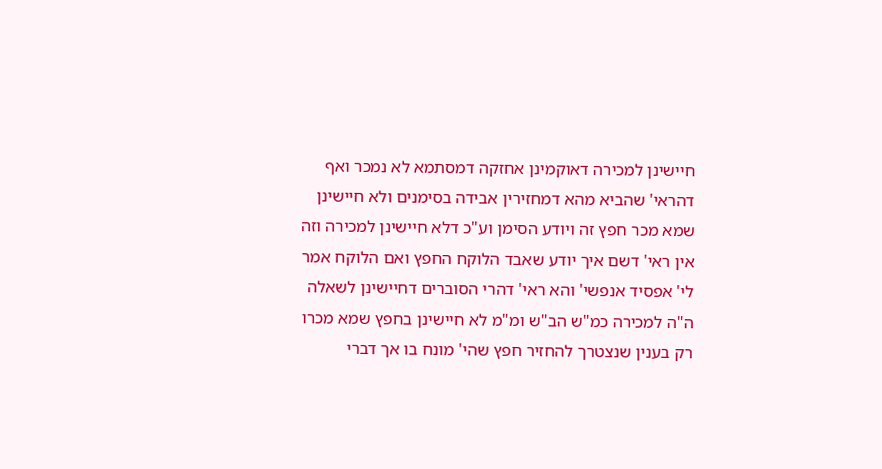חיישינן למכירה דאוקמינן אחזקה דמסתמא לא נמכר ואף דהראי' שהביא מהא דמחזירין אבידה בסימנים ולא חיישינן שמא מכר חפץ זה ויודע הסימן וע"כ דלא חיישינן למכירה וזה אין ראי' דשם איך יודע שאבד הלוקח החפץ ואם הלוקח אמר לי' אפסיד אנפשי' והא ראי' דהרי הסוברים דחיישינן לשאלה ה"ה למכירה כמ"ש הב"ש ומ"מ לא חיישינן בחפץ שמא מכרו רק בענין שנצטרך להחזיר חפץ שהי' מונח בו אך דברי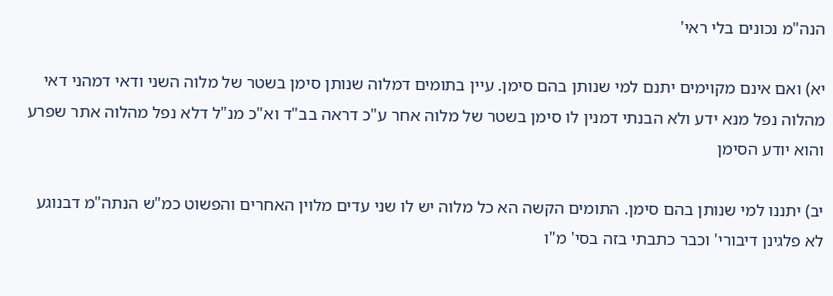הנה"מ נכונים בלי ראי'

יא) ואם אינם מקוימים יתנם למי שנותן בהם סימן. עיין בתומים דמלוה שנותן סימן בשטר של מלוה השני ודאי דמהני דאי מהלוה נפל מנא ידע ולא הבנתי דמנין לו סימן בשטר של מלוה אחר ע"כ דראה בב"ד וא"כ מנ"ל דלא נפל מהלוה אתר שפרע והוא יודע הסימן

יב) יתננו למי שנותן בהם סימן. התומים הקשה הא כל מלוה יש לו שני עדים מלוין האחרים והפשוט כמ"ש הנתה"מ דבנוגע לא פלגינן דיבורי' וכבר כתבתי בזה בסי' מ"ו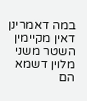במה דאמרינן דאין מקיימין השטר משני מלוין דשמא הם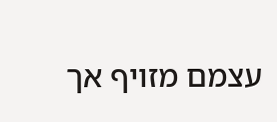עצמם מזויף אך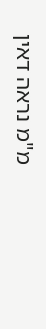מ"מ נראה דאין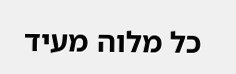כל מלוה מעיד